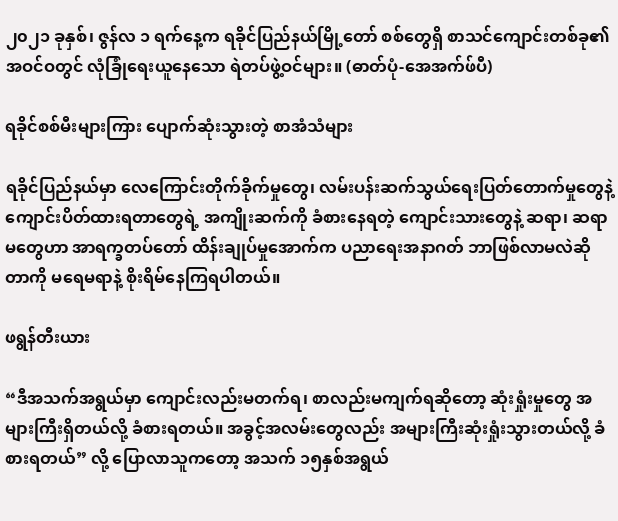၂၀၂၁ ခုနှစ်၊ ဇွန်လ ၁ ရက်နေ့က ရခိုင်ပြည်နယ်မြို့တော် စစ်တွေရှိ စာသင်ကျောင်းတစ်ခု၏ အဝင်ဝတွင် လုံခြုံရေးယူနေသော ရဲတပ်ဖွဲ့ဝင်များ။ (ဓာတ်ပုံ-အေအက်ဖ်ပီ)

ရခိုင်စစ်မီးများကြား ပျောက်ဆုံးသွားတဲ့ စာအံသံများ

ရခိုင်ပြည်နယ်မှာ လေကြောင်းတိုက်ခိုက်မှုတွေ၊ လမ်းပန်းဆက်သွယ်ရေးပြတ်တောက်မှုတွေနဲ့  ကျောင်းပိတ်ထားရတာတွေရဲ့ အကျိုးဆက်ကို ခံစားနေရတဲ့ ကျောင်းသားတွေနဲ့ ဆရာ၊ ဆရာမတွေဟာ အာရက္ခတပ်တော် ထိန်းချုပ်မှုအောက်က ပညာရေးအနာဂတ် ဘာဖြစ်လာမလဲဆိုတာကို မရေမရာနဲ့ စိုးရိမ်နေကြရပါတယ်။

ဖရွန်တီးယား

“ဒီအသက်အရွယ်မှာ ကျောင်းလည်းမတက်ရ၊ စာလည်းမကျက်ရဆိုတော့ ဆုံးရှုံးမှုတွေ အများကြီးရှိတယ်လို့ ခံစားရတယ်။ အခွင့်အလမ်းတွေလည်း အများကြီးဆုံးရှုံးသွားတယ်လို့ ခံစားရတယ်” လို့ ပြောလာသူကတော့ အသက် ၁၅နှစ်အရွယ်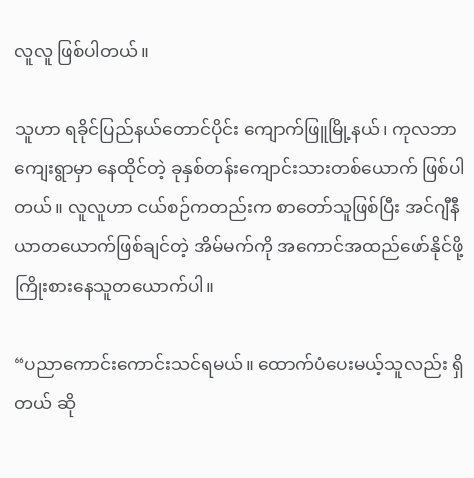လူလူ ဖြစ်ပါတယ်။

သူဟာ ရခိုင်ပြည်နယ်တောင်ပိုင်း ကျောက်ဖြူမြို့နယ်၊ ကုလဘာကျေးရွာမှာ နေထိုင်တဲ့ ခုနှစ်တန်းကျောင်းသားတစ်ယောက် ဖြစ်ပါတယ်။ လူလူဟာ ငယ်စဉ်ကတည်းက စာတော်သူဖြစ်ပြီး အင်ဂျီနီယာတယောက်ဖြစ်ချင်တဲ့ အိမ်မက်ကို အကောင်အထည်ဖော်နိုင်ဖို့ ကြိုးစားနေသူတယောက်ပါ။

“ပညာကောင်းကောင်းသင်ရမယ်။ ထောက်ပံပေးမယ့်သူလည်း ရှိတယ် ဆို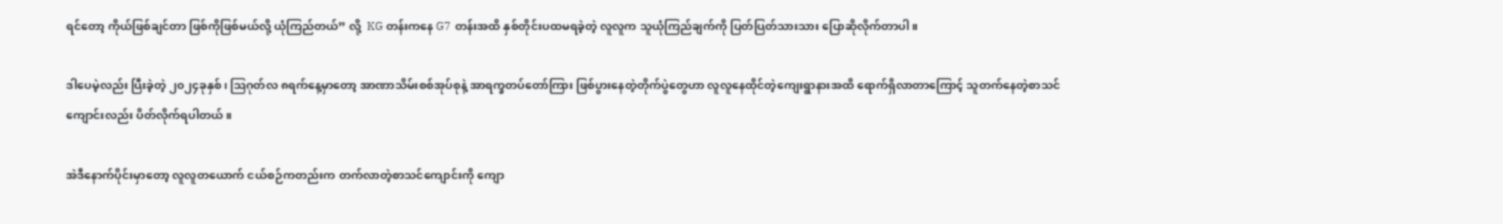ရင်တော့ ကိုယ်ဖြစ်ချင်တာ ဖြစ်ကိုဖြစ်မယ်လို့ ယုံကြည်တယ်” လို့  KG တန်းကနေ G7 တန်းအထိ နှစ်တိုင်းပထမရခဲ့တဲ့ လူလူက သူယုံကြည်ချက်ကို ပြတ်ပြတ်သားသား ပြောဆိုလိုက်တာပါ။

ဒါပေမဲ့လည်း ပြီးခဲ့တဲ့ ၂၀၂၄ခုနှစ်၊ ဩဂုတ်လ ၈ရက်နေ့မှာတော့ အာဏာသိမ်းစစ်အုပ်စုနဲ့ အာရက္ခတပ်တော်ကြား ဖြစ်ပွားနေတဲ့တိုက်ပွဲတွေဟာ လူလူနေထိုင်တဲ့ကျေးရွာနားအထိ ရောက်ရှိလာတာကြောင့် သူတက်နေတဲ့စာသင်ကျောင်းလည်း ပိတ်လိုက်ရပါတယ်။

အဲဒီနောက်ပိုင်းမှာတော့ လူလူတယောက် ငယ်စဉ်ကတည်းက တက်လာတဲ့စာသင်ကျောင်းကို ကျော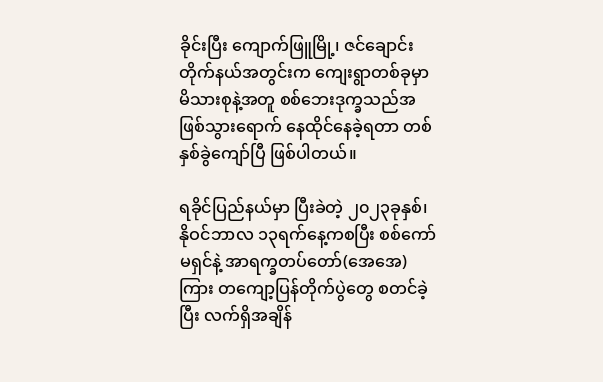ခိုင်းပြီး ကျောက်ဖြူမြို့၊ ဇင်ချောင်းတိုက်နယ်အတွင်းက ကျေးရွာတစ်ခုမှာ  မိသားစုနဲ့အတူ စစ်ဘေးဒုက္ခသည်အဖြစ်သွားရောက် နေထိုင်နေခဲ့ရတာ တစ်နှစ်ခွဲကျော်ပြီ ဖြစ်ပါတယ်။

ရခိုင်ပြည်နယ်မှာ ပြီးခဲတဲ့ ၂၀၂၃ခုနှစ်၊ နိုဝင်ဘာလ ၁၃ရက်နေ့ကစပြီး စစ်ကော်မရှင်နဲ့ အာရက္ခတပ်တော်(အေအေ)ကြား တကျော့ပြန်တိုက်ပွဲတွေ စတင်ခဲ့ပြီး လက်ရှိအချိန်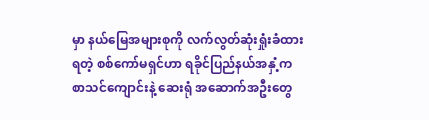မှာ နယ်မြေအများစုကို လက်လွတ်ဆုံးရှုံးခံထားရတဲ့ စစ်ကော်မရှင်ဟာ ရခိုင်ပြည်နယ်အနှံ့က စာသင်ကျောင်းနဲ့ ဆေးရုံ အဆောက်အဦးတွေ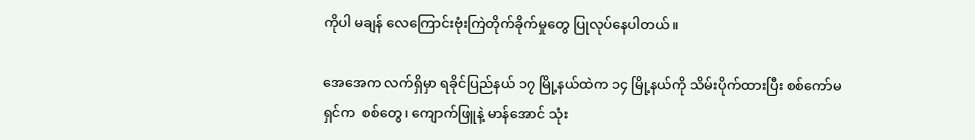ကိုပါ မချန် လေကြောင်းဗုံးကြဲတိုက်ခိုက်မှုတွေ ပြုလုပ်နေပါတယ်။

အေအေက လက်ရှိမှာ ရခိုင်ပြည်နယ် ၁၇ မြို့နယ်ထဲက ၁၄ မြို့နယ်ကို သိမ်းပိုက်ထားပြီး စစ်ကော်မရှင်က  စစ်တွေ၊ ကျောက်ဖြူနဲ့ မာန်အောင် သုံး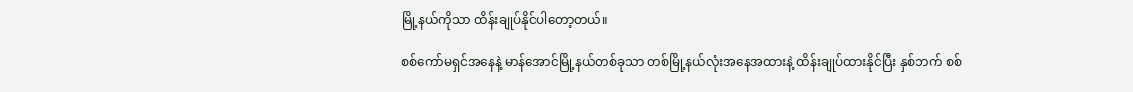မြို့နယ်ကိုသာ ထိန်းချုပ်နိုင်ပါတော့တယ်။

စစ်ကော်မရှင်အနေနဲ့ မာန်အောင်မြို့နယ်တစ်ခုသာ တစ်မြို့နယ်လုံးအနေအထားနဲ့ ထိန်းချုပ်ထားနိုင်ပြီး နှစ်ဘက် စစ်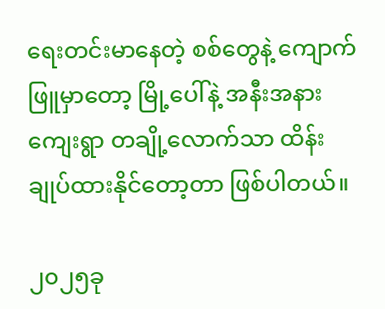ရေးတင်းမာနေတဲ့ စစ်တွေနဲ့ ကျောက်ဖြူမှာ‌တော့ မြို့ပေါ်နဲ့ အနီးအနားကျေးရွာ တချို့လောက်သာ ထိန်းချုပ်ထားနိုင်တော့တာ ဖြစ်ပါတယ်။

၂၀၂၅ခု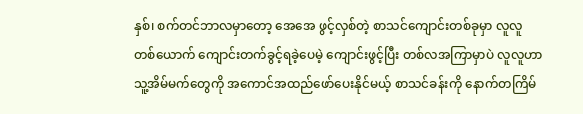နှစ်၊ စက်တင်ဘာလမှာတော့ အေအေ ဖွင့်လှစ်တဲ့ စာသင်ကျောင်းတစ်ခုမှာ လူလူ တစ်ယောက် ကျောင်းတက်ခွင့်ရခဲ့ပေမဲ့ ကျောင်းဖွင့်ပြီး တစ်လအကြာမှာပဲ လူလူဟာ သူ့အိမ်မက်တွေကို အကောင်အထည်ဖော်ပေးနိုင်မယ့် စာသင်ခန်းကို နောက်တကြိမ်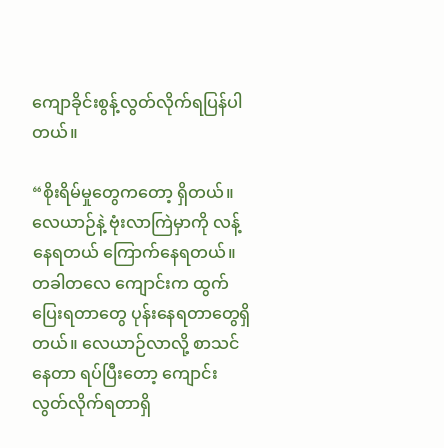ကျောခိုင်းစွန့်လွတ်လိုက်ရပြန်ပါတယ်။

“စိုးရိမ်မှုတွေကတော့ ရှိတယ်။ လေယာဉ်နဲ့ ဗုံးလာကြဲမှာကို လန့်နေရတယ် ကြောက်နေရတယ်။ တခါတလေ ကျောင်းက ထွက်ပြေးရတာတွေ ပုန်းနေရတာတွေရှိတယ်။ လေယာဉ်လာလို့ စာသင်နေတာ ရပ်ပြီးတော့ ကျောင်းလွတ်လိုက်ရတာရှိ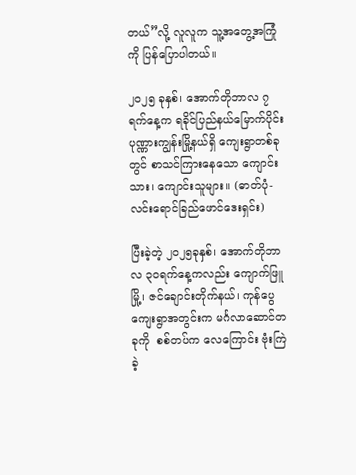တယ်”လို့ လူလူက သူ့အတွေ့အကြုံကို ပြန်ပြောပါတယ်။

၂၀၂၅ ခုနှစ်၊ အောက်တိုဘာလ ၇ ရက်နေ့က ရခိုင်ပြည်နယ်မြောက်ပိုင်း ပုဏ္ဏားကျွန်းမြို့နယ်ရှိ ကျေးရွာတစ်ခုတွင် စာသင်ကြားနေသော ကျောင်းသား၊ ကျောင်းသူများ။ (ဓာတ်ပုံ-လင်းရောင်ခြည်ဖောင်ဒေးရှင်း)

ပြီးခဲ့တဲ့ ၂၀၂၅ခုနှစ်၊ အောက်တိုဘာလ ၃၀ရက်နေ့ကလည်း ကျောက်ဖြူမြို့၊ ဇင်ချောင်းတိုက်နယ်၊ ကုန်ပွေကျေးရွာအတွင်းက မင်္ဂလာဆောင်တခုကို  စစ်တပ်က လေကြောင်း ဗုံးကြဲခဲ့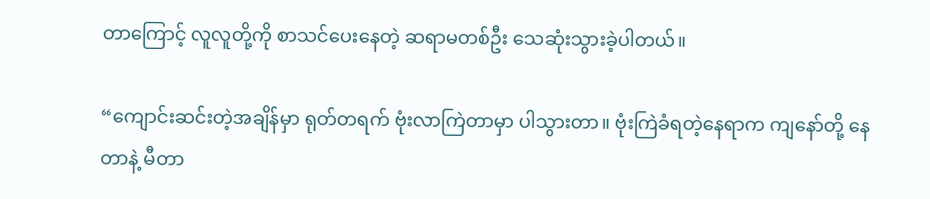တာကြောင့် လူလူတို့ကို စာသင်ပေးနေတဲ့ ဆရာမတစ်ဦး သေဆုံးသွားခဲ့ပါတယ်။

“ကျောင်းဆင်းတဲ့အချိန်မှာ ရုတ်တရက် ဗုံးလာကြဲတာမှာ ပါသွားတာ။ ဗုံးကြဲခံရတဲ့နေရာက ကျနော်တို့ နေတာနဲ့ မီတာ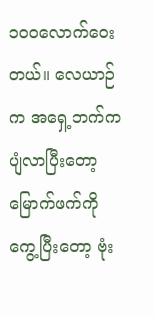၁၀၀လောက်ဝေးတယ်။ လေယာဉ်က အရှေ့ဘက်က ပျံလာပြီးတော့ မြောက်ဖက်ကို ကွေ့ပြီးတော့ ဗုံး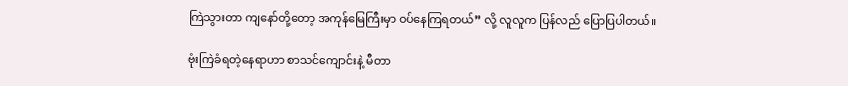ကြဲသွားတာ ကျနော်တို့တော့ အကုန်မြေကြီးမှာ ဝပ်နေကြရတယ်” လို့ လူလူက ပြန်လည် ပြောပြပါတယ်။

ဗုံးကြဲခံရတဲ့နေရာဟာ စာသင်ကျောင်းနဲ့ မီတာ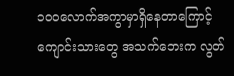၁၀၀လောက်အကွာမှာရှိနေတာကြောင့် ကျောင်းသားတွေ အသက်ဘေးက လွတ်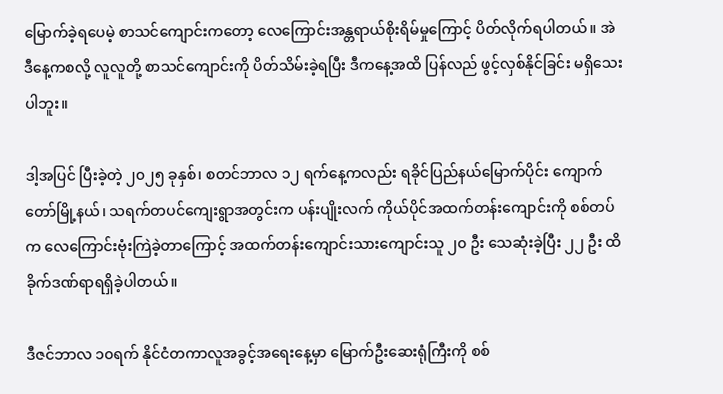မြောက်ခဲ့ရပေမဲ့ စာသင်ကျောင်းကတော့ လေကြောင်းအန္တရာယ်စိုးရိမ်မှုကြောင့် ပိတ်လိုက်ရပါတယ်။ အဲဒီနေ့ကစလို့ လူလူတို့ စာသင်ကျောင်းကို ပိတ်သိမ်းခဲ့ရပြီး ဒီကနေ့အထိ ပြန်လည် ဖွင့်လှစ်နိုင်ခြင်း မရှိသေးပါဘူး။

ဒါ့အပြင် ပြီးခဲ့တဲ့ ၂၀၂၅ ခုနှစ်၊ စတင်ဘာလ ၁၂ ရက်နေ့ကလည်း ရခိုင်ပြည်နယ်မြောက်ပိုင်း ကျောက်တော်မြို့နယ်၊ သရက်တပင်ကျေးရွာအတွင်းက ပန်းပျိုးလက် ကိုယ်ပိုင်အထက်တန်းကျောင်းကို စစ်တပ်က လေကြောင်းဗုံးကြဲခဲ့တာကြောင့် အထက်တန်းကျောင်းသားကျောင်းသူ ၂၀ ဦး သေဆုံးခဲ့ပြီး ၂၂ ဦး ထိခိုက်ဒဏ်ရာရရှိခဲ့ပါတယ်။

ဒီဇင်ဘာလ ၁၀ရက် နိုင်ငံတကာလူအခွင့်အရေးနေ့မှာ မြောက်ဦးဆေးရုံကြီးကို စစ်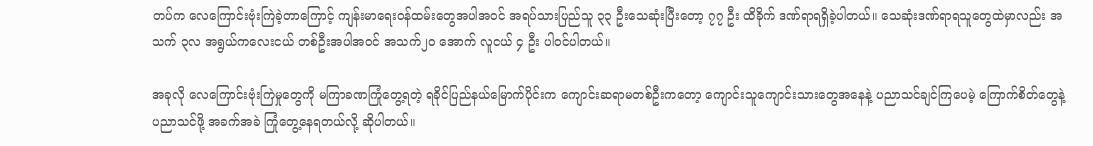တပ်က လေကြောင်းဗုံးကြဲခဲ့တာကြောင့် ကျန်းမာရေးဝန်ထမ်းတွေအပါအဝင် အရပ်သားပြည်သူ ၃၃ ဦးသေဆုံးပြီးတော့ ၇၇ ဦး ထိခိုက် ဒဏ်ရာရရှိခဲ့ပါတယ်။ သေဆုံးဒဏ်ရာရသူတွေထဲမှာလည်း အသက် ၃လ အရွယ်ကလေးငယ် တစ်ဦးအပါအဝင် အသက်၂၀ အောက် လူငယ် ၄ ဦး ပါဝင်ပါတယ်။

အခုလို လေကြောင်းဗုံးကြဲမှုတွေကို မကြာခဏကြုံတွေ့ရတဲ့ ရခိုင်ပြည်နယ်မြောက်ပိုင်းက ကျောင်းဆရာမတစ်ဦးကတော့ ကျောင်းသူကျောင်းသားတွေအနေနဲ့ ပညာသင်ချင်ကြပေမဲ့ ကြောက်စိတ်တွေနဲ့ ပညာသင်ဖို့ အခက်အခဲ ကြုံတွေ့နေရတယ်လို့ ဆိုပါတယ်။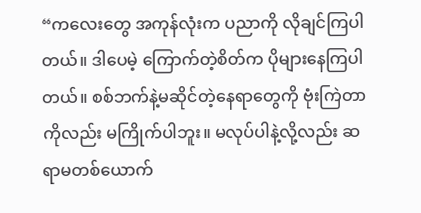“ကလေးတွေ အကုန်လုံးက ပညာကို လိုချင်ကြပါတယ်။ ဒါပေမဲ့ ကြောက်တဲ့စိတ်က ပိုများနေကြပါတယ်။ စစ်ဘက်နဲ့မဆိုင်တဲ့နေရာတွေကို ဗုံးကြဲတာကိုလည်း မကြိုက်ပါဘူး။ မလုပ်ပါနဲ့လို့လည်း ဆရာမတစ်ယောက်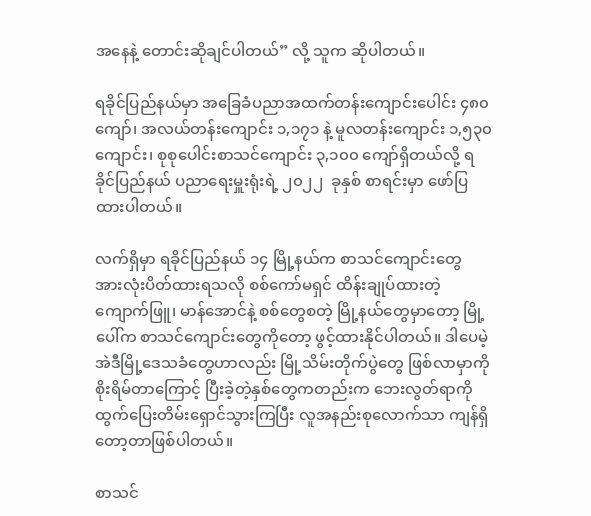အနေနဲ့ တောင်းဆိုချင်ပါတယ်” လို့ သူက ဆိုပါတယ်။

ရခိုင်ပြည်နယ်မှာ အခြေခံပညာအထက်တန်းကျောင်းပေါင်း ၄၈၀ ကျော်၊ အလယ်တန်းကျောင်း ၁,၁၇၁ နဲ့ မူလတန်းကျောင်း ၁,၅၃၀ ကျောင်း၊ စုစုပေါင်းစာသင်ကျောင်း ၃,၁၀၀ ကျော်ရှိတယ်လို့ ရခိုင်ပြည်နယ် ပညာရေးမှူးရုံးရဲ့ ၂၀၂၂  ခုနှစ် စာရင်းမှာ ဖော်ပြထားပါတယ်။

လက်ရှိမှာ ရခိုင်ပြည်နယ် ၁၄ မြို့နယ်က စာသင်ကျောင်းတွေ အားလုံးပိတ်ထားရသလို စစ်ကော်မရှင် ထိန်းချုပ်ထားတဲ့ ကျောက်ဖြူ၊ မာန်အောင်နဲ့ စစ်တွေစတဲ့ မြို့နယ်တွေမှာတော့ မြို့ပေါ်က စာသင်ကျောင်းတွေကိုတော့ ဖွင့်ထားနိုင်ပါတယ်။ ဒါပေမဲ့ အဲဒီမြို့ဒေသခံတွေဟာလည်း မြို့သိမ်းတိုက်ပွဲတွေ ဖြစ်လာမှာကို စိုးရိမ်တာကြောင့် ပြီးခဲ့တဲ့နှစ်တွေကတည်းက ဘေးလွတ်ရာကို ထွက်ပြေးတိမ်းရှောင်သွားကြပြီး လူအနည်းစုလောက်သာ ကျန်ရှိတော့တာဖြစ်ပါတယ်။

စာသင်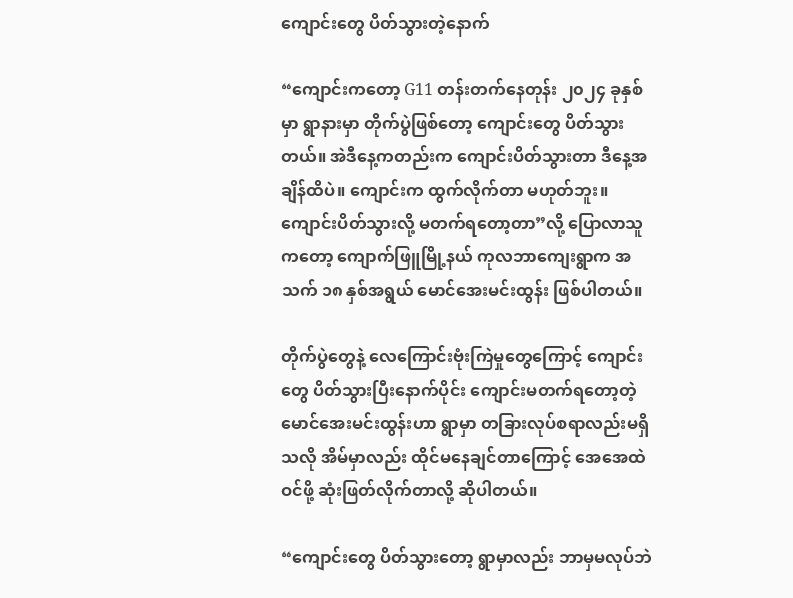ကျောင်းတွေ ပိတ်သွားတဲ့နောက်

“ကျောင်းကတော့ G11 တန်းတက်နေတုန်း ၂၀၂၄ ခုနှစ်မှာ ရွာနားမှာ တိုက်ပွဲဖြစ်တော့ ကျောင်းတွေ ပိတ်သွားတယ်။ အဲဒီနေ့ကတည်းက ကျောင်းပိတ်သွားတာ ဒီနေ့အချိန်ထိပဲ။ ကျောင်းက ထွက်လိုက်တာ မဟုတ်ဘူး။ ကျောင်းပိတ်သွားလို့ မတက်ရတော့တာ”လို့ ပြောလာသူကတော့ ကျောက်ဖြူမြို့နယ် ကုလဘာကျေးရွာက အသက် ၁၈ နှစ်အရွယ် မောင်အေးမင်းထွန်း ဖြစ်ပါတယ်။

တိုက်ပွဲတွေနဲ့ လေကြောင်းဗုံးကြဲမှုတွေကြောင့် ကျောင်းတွေ ပိတ်သွားပြီးနောက်ပိုင်း ကျောင်းမတက်ရတော့တဲ့ မောင်အေးမင်းထွန်းဟာ ရွာမှာ တခြားလုပ်စရာလည်းမရှိသလို အိမ်မှာလည်း ထိုင်မနေချင်တာကြောင့် အေအေထဲဝင်ဖို့ ဆုံးဖြတ်လိုက်တာလို့ ဆိုပါတယ်။

“ကျောင်းတွေ ပိတ်သွားတော့ ရွာမှာလည်း ဘာမှမလုပ်ဘဲ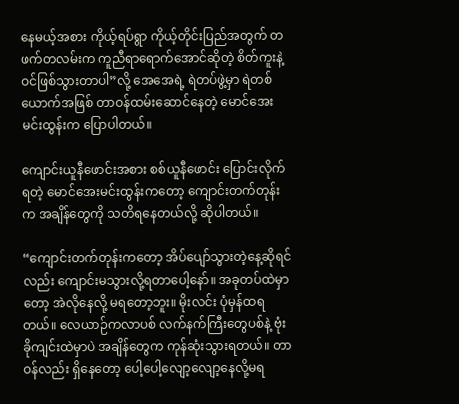နေမယ့်အစား ကိုယ့်ရပ်ရွာ ကိုယ့်တိုင်းပြည်အတွက် တဖက်တလမ်းက ကူညီရာရောက်အောင်ဆိုတဲ့ စိတ်ကူးနဲ့ဝင်ဖြစ်သွားတာပါ”လို့ အေအေရဲ့ ရဲတပ်ဖွဲ့မှာ ရဲတစ်ယောက်အဖြစ် တာဝန်ထမ်းဆောင်နေတဲ့ မောင်အေးမင်းထွန်းက ပြောပါတယ်။

ကျောင်းယူနီဖောင်းအစား စစ်ယူနီဖောင်း ပြောင်းလိုက်ရတဲ့ မောင်အေးမင်းထွန်းကတော့ ကျောင်းတက်တုန်းက အချိန်တွေကို သတိရနေတယ်လို့ ဆိုပါတယ်။

“ကျောင်းတက်တုန်းကတော့ အိပ်ပျော်သွားတဲ့နေ့ဆိုရင်လည်း ကျောင်းမသွားလို့ရတာပေါ့နော်။ အခုတပ်ထဲမှာတော့ အဲလိုနေလို့ မရတော့ဘူး။ မိုးလင်း ပုံမှန်ထရတယ်။ လေယာဉ်ကလာပစ် လက်နက်ကြီးတွေပစ်နဲ့ ဗုံးခိုကျင်းထဲမှာပဲ အချိန်တွေက ကုန်ဆုံးသွားရတယ်။ တာဝန်လည်း ရှိနေတော့ ပေါ့ပေါ့လျော့လျော့နေလို့မရ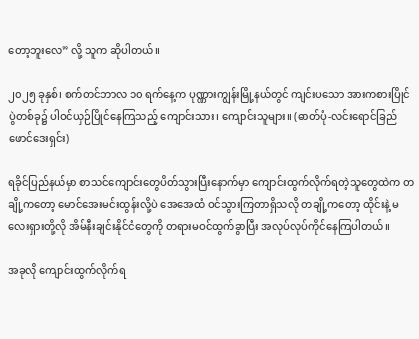တော့ဘူးလေ” လို့ သူက ဆိုပါတယ်။

၂၀၂၅ ခုနှစ်၊ စက်တင်ဘာလ ၁၀ ရက်နေ့က ပုဏ္ဏားကျွန်းမြို့နယ်တွင် ကျင်းပသော အားကစားပြိုင်ပွဲတစ်ခု၌ ပါဝင်ယှဉ်ပြိုင်နေကြသည့် ကျောင်းသား၊ ကျောင်းသူများ။ (ဓာတ်ပုံ-လင်းရောင်ခြည်ဖောင်ဒေးရှင်း)

ရခိုင်ပြည်နယ်မှာ စာသင်ကျောင်းတွေပိတ်သွားပြီးနောက်မှာ ကျောင်းထွက်လိုက်ရတဲ့သူတွေထဲက တချို့ကတော့ မောင်အေးမင်းထွန်းလို့ပဲ အေအေထံ ဝင်သွားကြတာရှိသလို တချို့ကတော့ ထိုင်းနဲ့ မလေးရှားတို့လို အိမ်နီးချင်းနိုင်ငံတွေကို တရားမဝင်ထွက်ခွာပြီး အလုပ်လုပ်ကိုင်နေကြပါတယ်။

အခုလို ကျောင်းထွက်လိုက်ရ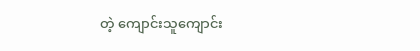တဲ့ ကျောင်းသူကျောင်း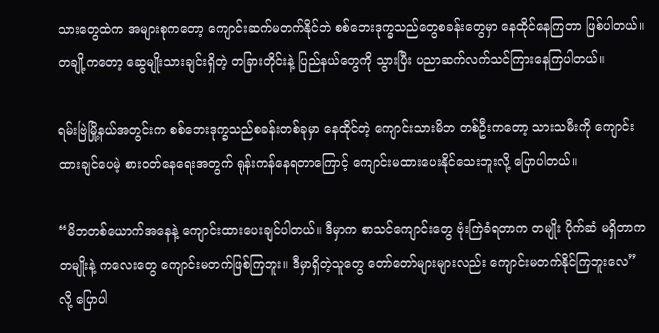သားတွေထဲက အများစုကတော့ ကျောင်းဆက်မတက်နိုင်ဘဲ စစ်ဘေးဒုက္ခသည်တွေစခန်းတွေမှာ နေထိုင်နေကြတာ ဖြစ်ပါတယ်။ တချို့ကတော့ ဆွေမျိုးသားချင်းရှိတဲ့ တခြားတိုင်းနဲ့ ပြည်နယ်တွေကို သွားပြီး ပညာဆက်လက်သင်ကြားနေကြပါတယ်။

ရမ်းဗြဲမြို့နယ်အတွင်းက စစ်ဘေးဒုက္ခသည်စခန်းတစ်ခုမှာ နေထိုင်တဲ့ ကျောင်းသားမိဘ တစ်ဦးကတော့ သားသမီးကို ကျောင်းထားချင်ပေမဲ့ စားဝတ်နေရေးအတွက် ရုန်းကန်နေရတာကြောင့် ကျောင်းမထားပေးနိုင်သေးဘူးလို့ ပြောပါတယ်။

“မိဘတစ်ယောက်အနေနဲ့ ကျောင်းထားပေးချင်ပါတယ်။ ဒီမှာက စာသင်ကျောင်းတွေ ဗုံးကြဲခံရတာက တမျိုး ပိုက်ဆံ မရှိတာက တမျိုးနဲ့ ကလေးတွေ ကျောင်းမတက်ဖြစ်ကြဘူး။ ဒီမှာရှိတဲ့သူတွေ တော်တော်များများလည်း ကျောင်းမတက်နိုင်ကြဘူးလေ” လို့ ပြောပါ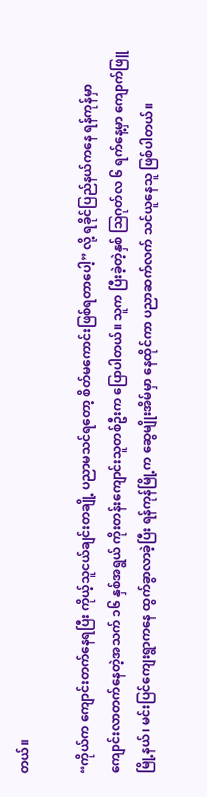တယ်။

“ကိုယ်က ကျောင်းတက်နေရပြီး ကိုယ့်သူငယ်ချင်းတချို့ ပညာမသင်ရတော့ စိတ်မကောင်းဖြစ်ရတာပေါ့” လို့ ရခိုင်ပြည်နယ်ကနေ ရန်ကုန်မှာ ကျောင်းလာတက်နေတဲ့အသက် ၁၆ နှစ်အရွယ် ကိုးတန်းကျောင်းသူတစ်ဦးက ပြောပါတယ်။ သူက ပြီးခဲ့တဲ့နှစ် ဩဂုတ်လ ၆ ရက်နေ့မှာ ကျောက်ဖြူမြို့နယ်၊ မင်းပြင်ကျေးရွာကနေ ထွက်ခွာလာခဲ့ပြီး ရန်ကုန်မြို့က ဆွေမျိုးအိမ်မှာ နေထိုင်ကာ ပညာဆက်လက် သင်ယူနေသူ ဖြစ်ပါတယ်။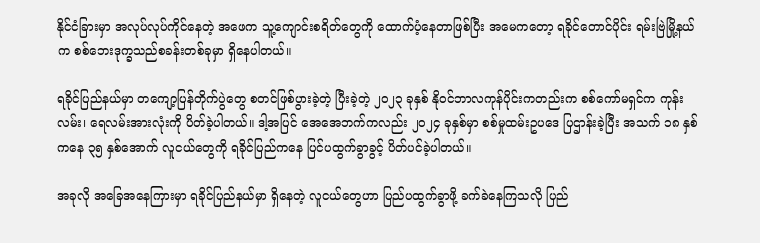နိုင်ငံခြားမှာ အလုပ်လုပ်ကိုင်နေတဲ့ အဖေက သူ့ကျောင်းစရိတ်တွေကို ထောက်ပံ့နေတာဖြစ်ပြီး အမေကတော့ ရခိုင်တောင်ပိုင်း ရမ်းဗြဲမြို့နယ်က စစ်ဘေးဒုက္ခသည်စခန်းတစ်ခုမှာ ရှိနေပါတယ်။

ရခိုင်ပြည်နယ်မှာ တကျော့ပြန်တိုက်ပွဲတွေ စတင်ဖြစ်ပွားခဲ့တဲ့ ပြီးခဲ့တဲ့ ၂၀၂၃ ခုနှစ် နိုဝင်ဘာလကုန်ပိုင်းကတည်းက စစ်ကော်မရှင်က ကုန်းလမ်း၊ ရေလမ်းအားလုံးကို ပိတ်ခဲ့ပါတယ်။ ဒါ့အပြင် အေအေဘက်ကလည်း ၂၀၂၄ ခုနှစ်မှာ စစ်မှုထမ်းဥပဒေ ပြဌာန်းခဲ့ပြီး အသက် ၁၈ နှစ်ကနေ ၃၅ နှစ်အောက် လူငယ်တွေကို ရခိုင်ပြည်ကနေ ပြင်ပထွက်ခွာခွင့် ပိတ်ပင်ခဲ့ပါတယ်။

အခုလို အခြေအနေကြားမှာ ရခိုင်ပြည်နယ်မှာ ရှိနေတဲ့ လူငယ်တွေဟာ ပြည်ပထွက်ခွာဖို့ ခက်ခဲနေကြသလို ပြည်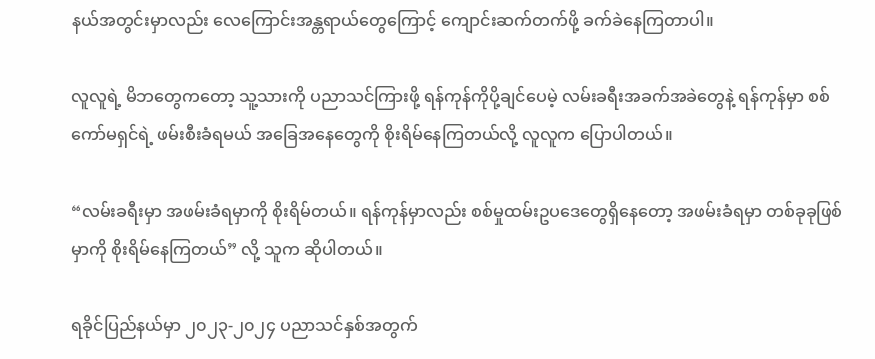နယ်အတွင်းမှာလည်း လေကြောင်းအန္တရာယ်တွေကြောင့် ကျောင်းဆက်တက်ဖို့ ခက်ခဲနေကြတာပါ။

လူလူရဲ့ မိဘတွေကတော့ သူ့သားကို ပညာသင်ကြားဖို့ ရန်ကုန်ကိုပို့ချင်ပေမဲ့ လမ်းခရီးအခက်အခဲတွေနဲ့ ရန်ကုန်မှာ စစ်ကော်မရှင်ရဲ့ ဖမ်းစီးခံရမယ် အခြေအနေတွေကို စိုးရိမ်နေကြတယ်လို့ လူလူက ပြောပါတယ်။

“လမ်းခရီးမှာ အဖမ်းခံရမှာကို စိုးရိမ်တယ်။ ရန်ကုန်မှာလည်း စစ်မှုထမ်းဥပဒေတွေရှိနေတော့ အဖမ်းခံရမှာ တစ်ခုခုဖြစ်မှာကို စိုးရိမ်နေကြတယ်” လို့ သူက ဆိုပါတယ်။

ရခိုင်ပြည်နယ်မှာ ၂၀၂၃-၂၀၂၄ ပညာသင်နှစ်အတွက်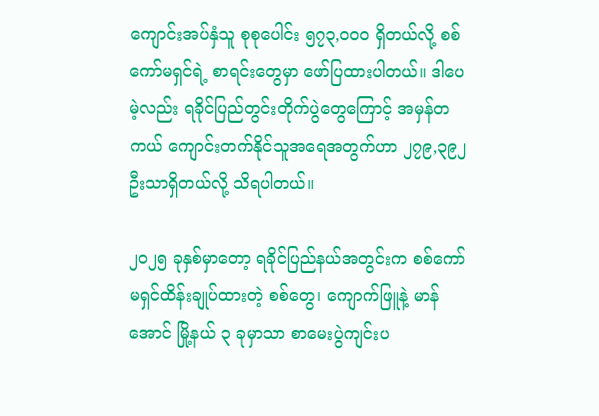ကျောင်းအပ်နှံသူ စုစုပေါင်း ၅၇၃,၀၀၀ ရှိတယ်လို့ စစ်ကော်မရှင်ရဲ့ စာရင်းတွေမှာ ဖော်ပြထားပါတယ်။ ဒါပေမဲ့လည်း ရခိုင်ပြည်တွင်းတိုက်ပွဲတွေကြောင့် အမှန်တကယ် ကျောင်းတက်နိုင်သူအရေအတွက်ဟာ ၂၇၉,၃၉၂ ဦးသာရှိတယ်လို့ သိရပါတယ်။

၂၀၂၅ ခုနှစ်မှာတော့ ရခိုင်ပြည်နယ်အတွင်းက စစ်ကော်မရှင်ထိန်းချုပ်ထားတဲ့ စစ်တွေ၊ ကျောက်ဖြူနဲ့ မာန်အောင် မြို့နယ် ၃ ခုမှာသာ စာမေးပွဲကျင်းပ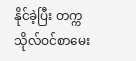နိုင်ခဲ့ပြီး တက္ကသိုလ်ဝင်စာမေး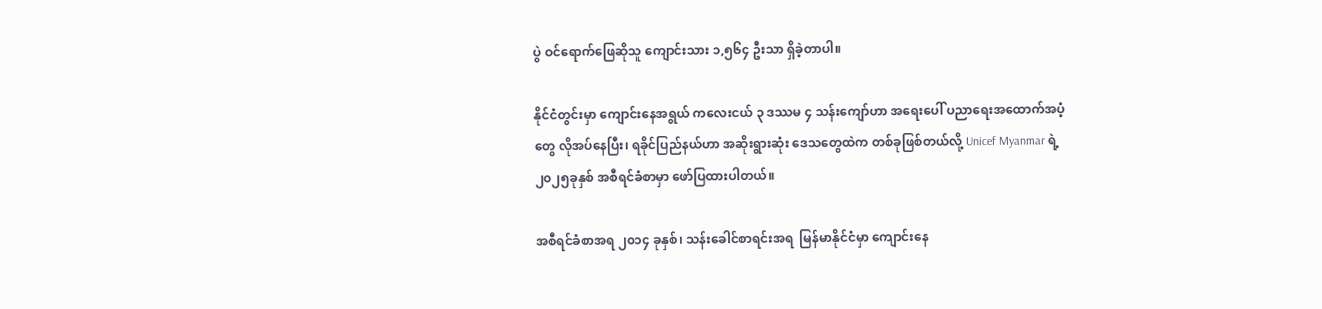ပွဲ ဝင်ရောက်ဖြေဆိုသူ ကျောင်းသား ၁,၅၆၄ ဦးသာ ရှိခဲ့တာပါ။

နိုင်ငံတွင်းမှာ ကျောင်းနေအရွယ် ကလေးငယ် ၃ ဒဿမ ၄ သန်းကျော်ဟာ အရေးပေါ် ပညာရေးအထောက်အပံ့တွေ လိုအပ်နေပြီး၊ ရခိုင်ပြည်နယ်ဟာ အဆိုးရွားဆုံး ဒေသတွေထဲက တစ်ခုဖြစ်တယ်လို့ Unicef Myanmar ရဲ့ ၂၀၂၅ခုနှစ် အစီရင်ခံစာမှာ ဖော်ပြထားပါတယ်။

အစီရင်ခံစာအရ ၂၀၁၄ ခုနှစ်၊ သန်းခေါင်စာရင်းအရ  မြန်မာနိုင်ငံမှာ ကျောင်းနေ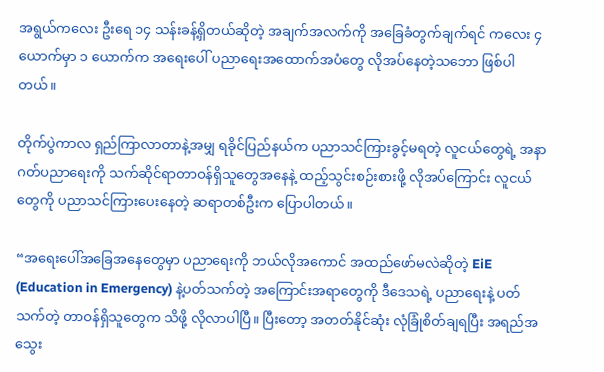အရွယ်ကလေး ဦးရေ ၁၄ သန်းခန့်ရှိတယ်ဆိုတဲ့ အချက်အလက်ကို အခြေခံတွက်ချက်ရင် ကလေး ၄ ယောက်မှာ ၁ ယောက်က အရေးပေါ် ပညာရေးအထောက်အပံတွေ လိုအပ်နေတဲ့သဘော ဖြစ်ပါတယ်။

တိုက်ပွဲကာလ ရှည်ကြာလာတာနဲ့အမျှ ရခိုင်ပြည်နယ်က ပညာသင်ကြားခွင့်မရတဲ့ လူငယ်တွေရဲ့ အနာဂတ်ပညာရေးကို သက်ဆိုင်ရာတာဝန်ရှိသူတွေအနေနဲ့ ထည့်သွင်းစဉ်းစားဖို့ လိုအပ်ကြောင်း လူငယ်တွေကို ပညာသင်ကြားပေးနေတဲ့ ဆရာတစ်ဦးက ပြောပါတယ်။

“အရေးပေါ်အခြေအနေတွေမှာ ပညာရေးကို ဘယ်လိုအကောင် အထည်ဖော်မလဲဆိုတဲ့ EiE (Education in Emergency) နဲ့ပတ်သက်တဲ့ အကြောင်းအရာတွေကို ဒီဒေသရဲ့ ပညာရေးနဲ့ ပတ်သက်တဲ့ တာဝန်ရှိသူတွေက သိဖို့ လိုလာပါပြီ။ ပြီးတော့ အတတ်နိုင်ဆုံး လုံခြုံစိတ်ချရပြီး အရည်အသွေး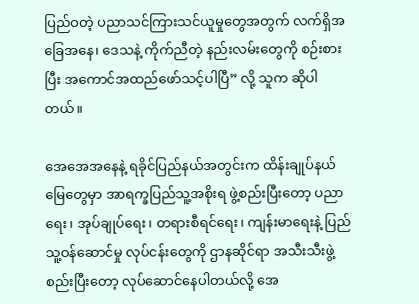ပြည်ဝတဲ့ ပညာသင်ကြားသင်ယူမှုတွေအတွက် လက်ရှိအခြေအနေ၊ ဒေသနဲ့ ကိုက်ညီတဲ့ နည်းလမ်းတွေကို စဉ်းစားပြီး အကောင်အထည်ဖော်သင့်ပါပြီ” လို့ သူက ဆိုပါတယ်။

အေအေအနေနဲ့ ရခိုင်ပြည်နယ်အတွင်းက ထိန်းချုပ်နယ်မြေတွေမှာ အာရက္ခပြည်သူ့အစိုးရ ဖွဲ့စည်းပြီးတော့ ပညာရေး၊ အုပ်ချုပ်ရေး၊ တရားစီရင်ရေး၊ ကျန်းမာရေးနဲ့ ပြည်သူ့ဝန်ဆောင်မှု လုပ်ငန်းတွေကို ဌာနဆိုင်ရာ အသီးသီးဖွဲ့စည်းပြီးတော့ လုပ်ဆောင်နေပါတယ်လို့ အေ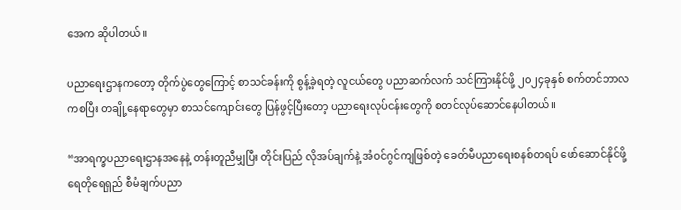အေက ဆိုပါတယ်။

ပညာရေးဌာနကတော့ တိုက်ပွဲတွေကြောင့် စာသင်ခန်းကို စွန့်ခဲ့ရတဲ့ လူငယ်တွေ ပညာဆက်လက် သင်ကြားနိုင်ဖို့ ၂၀၂၄ခုနှစ် စက်တင်ဘာလကစပြီး တချို့နေရာတွေမှာ စာသင်ကျောင်းတွေ ပြန်ဖွင့်ပြီးတော့ ပညာရေးလုပ်ငန်းတွေကို စတင်လုပ်ဆောင်နေပါတယ်။

“အာရက္ခပညာရေးဌာနအနေနဲ့ တန်းတူညီမျှပြီး တိုင်းပြည် လိုအပ်ချက်နဲ့ အံဝင်ဂွင်ကျဖြစ်တဲ့ ခေတ်မီပညာရေးစနစ်တရပ် ဖော်ဆောင်နိုင်ဖို့ ရေတိုရေရှည် စီမံချက်ပညာ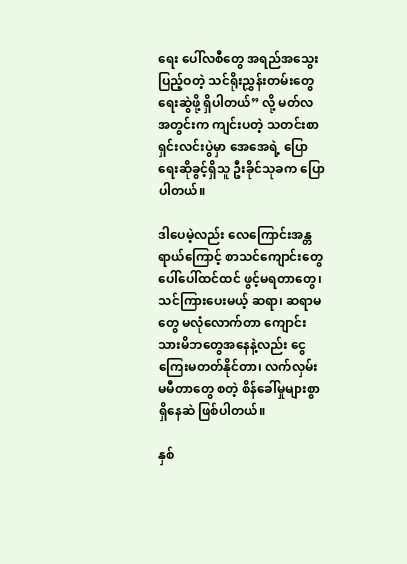ရေး ပေါ်လစီတွေ အရည်အသွေးပြည့်ဝတဲ့ သင်ရိုးညွှန်းတမ်းတွေ ရေးဆွဲဖို့ ရှိပါတယ်” လို့ မတ်လအတွင်းက ကျင်းပတဲ့ သတင်းစာရှင်းလင်းပွဲမှာ အေအေရဲ့ ပြောရေးဆိုခွင့်ရှိသူ ဦးခိုင်သုခက ပြောပါတယ်။

ဒါပေမဲ့လည်း လေကြောင်းအန္တရာယ်ကြောင့် စာသင်ကျောင်းတွေ ပေါ်ပေါ်ထင်ထင် ဖွင့်မရတာတွေ၊ သင်ကြားပေးမယ့် ဆရာ၊ ဆရာမတွေ မလုံလောက်တာ ကျောင်းသားမိဘတွေအနေနဲ့လည်း ငွေကြေးမတတ်နိုင်တာ၊ လက်လှမ်းမမီတာတွေ စတဲ့ စိန်ခေါ်မှုများစွာ ရှိနေဆဲ ဖြစ်ပါတယ်။

နှစ်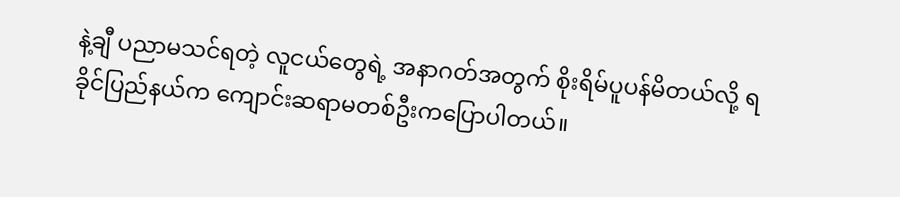နဲ့ချီ ပညာမသင်ရတဲ့ လူငယ်တွေရဲ့ အနာဂတ်အတွက် စိုးရိမ်ပူပန်မိတယ်လို့ ရခိုင်ပြည်နယ်က ကျောင်းဆရာမတစ်ဦးကပြောပါတယ်။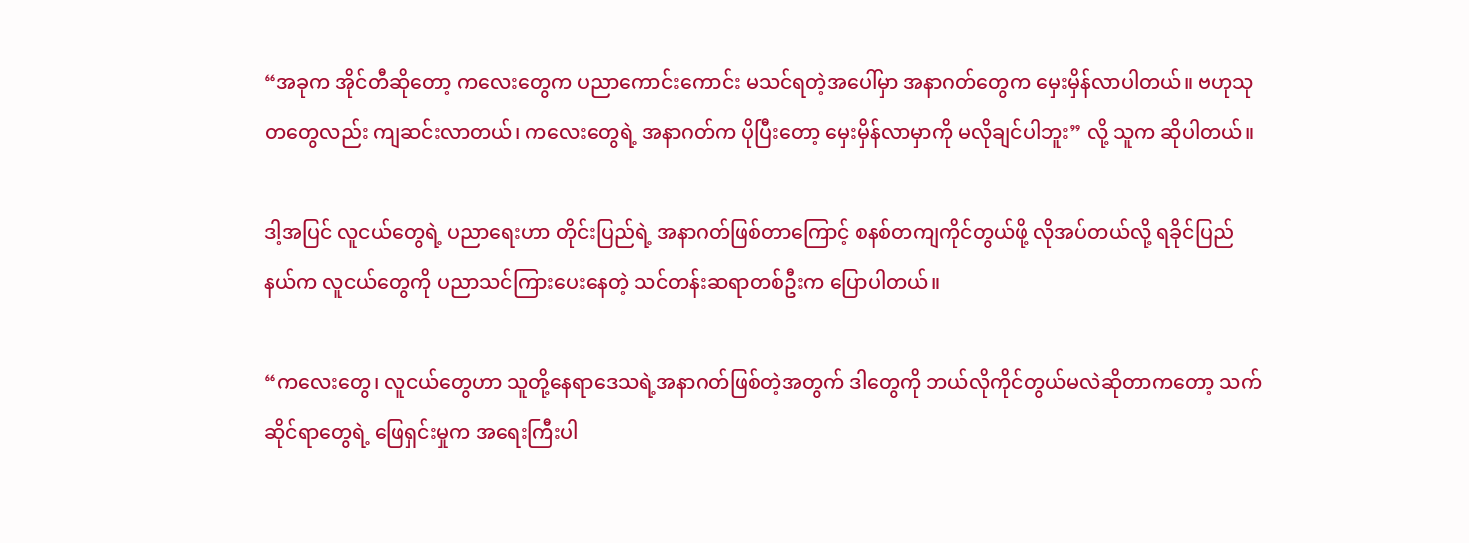“အခုက အိုင်တီဆိုတော့ ကလေးတွေက ပညာကောင်းကောင်း မသင်ရတဲ့အပေါ်မှာ အနာဂတ်တွေက မှေးမှိန်လာပါတယ်။ ဗဟုသုတတွေလည်း ကျဆင်းလာတယ်၊ ကလေးတွေရဲ့ အနာဂတ်က ပိုပြီးတော့ မှေးမှိန်လာမှာကို မလိုချင်ပါဘူး” လို့ သူက ဆိုပါတယ်။

ဒါ့အပြင် လူငယ်တွေရဲ့ ပညာရေးဟာ တိုင်းပြည်ရဲ့ အနာဂတ်ဖြစ်တာကြောင့် စနစ်တကျကိုင်တွယ်ဖို့ လိုအပ်တယ်လို့ ရခိုင်ပြည်နယ်က လူငယ်တွေကို ပညာသင်ကြားပေးနေတဲ့ သင်တန်းဆရာတစ်ဦးက ပြောပါတယ်။

“ကလေးတွေ၊ လူငယ်တွေဟာ သူတို့နေရာဒေသရဲ့အနာဂတ်ဖြစ်တဲ့အတွက် ဒါတွေကို ဘယ်လိုကိုင်တွယ်မလဲဆိုတာကတော့ သက်ဆိုင်ရာတွေရဲ့ ဖြေရှင်းမှုက အရေးကြီးပါ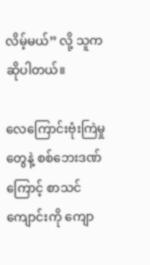လိမ့်မယ်” လို့ သူက ဆိုပါတယ်။

လေကြောင်းဗုံးကြဲမှုတွေနဲ့ စစ်ဘေးဒဏ်ကြောင့် စာသင်ကျောင်းကို ကျော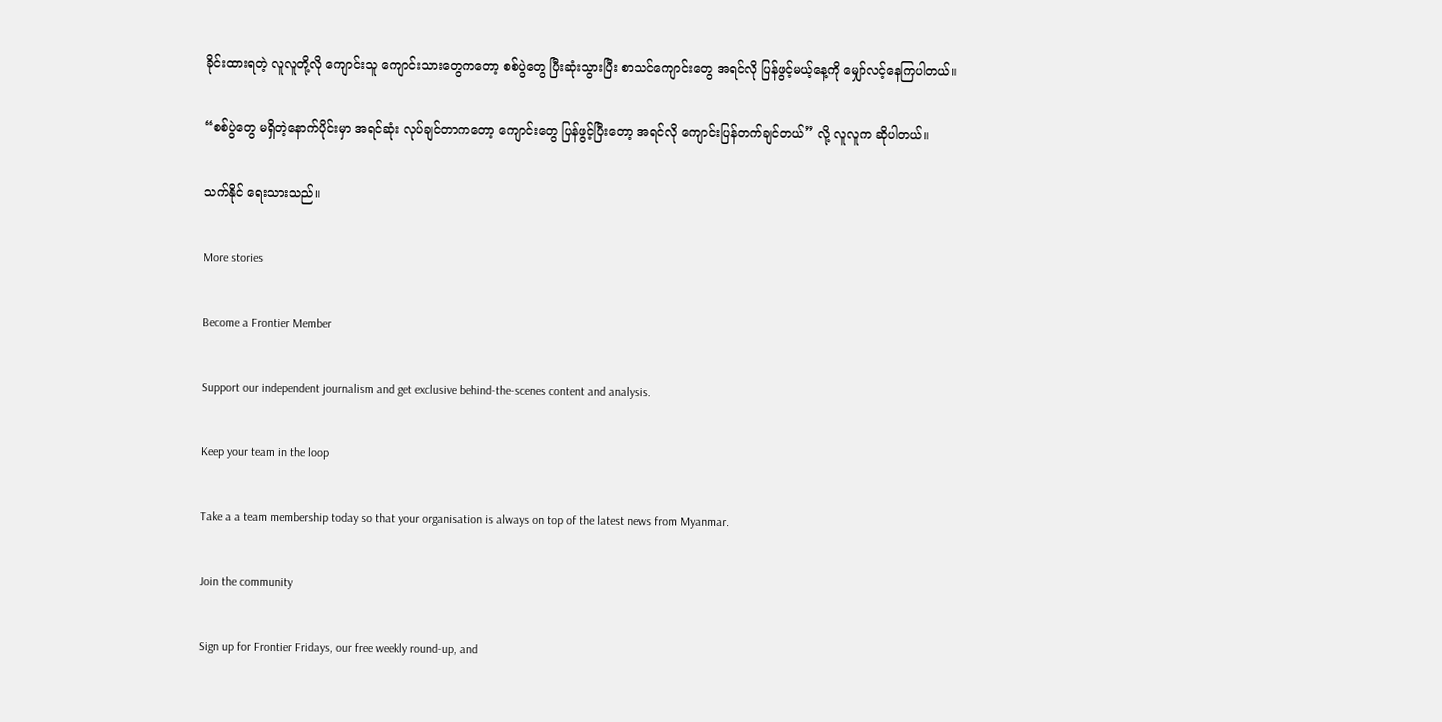ခိုင်းထားရတဲ့ လူလူတို့လို ကျောင်းသူ ကျောင်းသားတွေကတော့ စစ်ပွဲတွေ ပြီးဆုံးသွားပြီး စာသင်ကျောင်းတွေ အရင်လို ပြန်ဖွင့်မယ့်နေ့ကို မျှော်လင့်နေကြပါတယ်။

“စစ်ပွဲတွေ မရှိတဲ့နောက်ပိုင်းမှာ အရင်ဆုံး လုပ်ချင်တာကတော့ ကျောင်းတွေ ပြန်ဖွင့်ပြီးတော့ အရင်လို ကျောင်းပြန်တက်ချင်တယ်” လို့ လူလူက ဆိုပါတယ်။

သက်နိုင် ရေးသားသည်။

More stories

Become a Frontier Member

Support our independent journalism and get exclusive behind-the-scenes content and analysis.

Keep your team in the loop

Take a a team membership today so that your organisation is always on top of the latest news from Myanmar.

Join the community

Sign up for Frontier Fridays, our free weekly round-up, and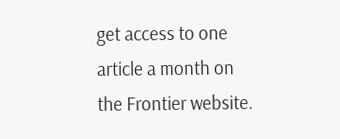get access to one article a month on the Frontier website.